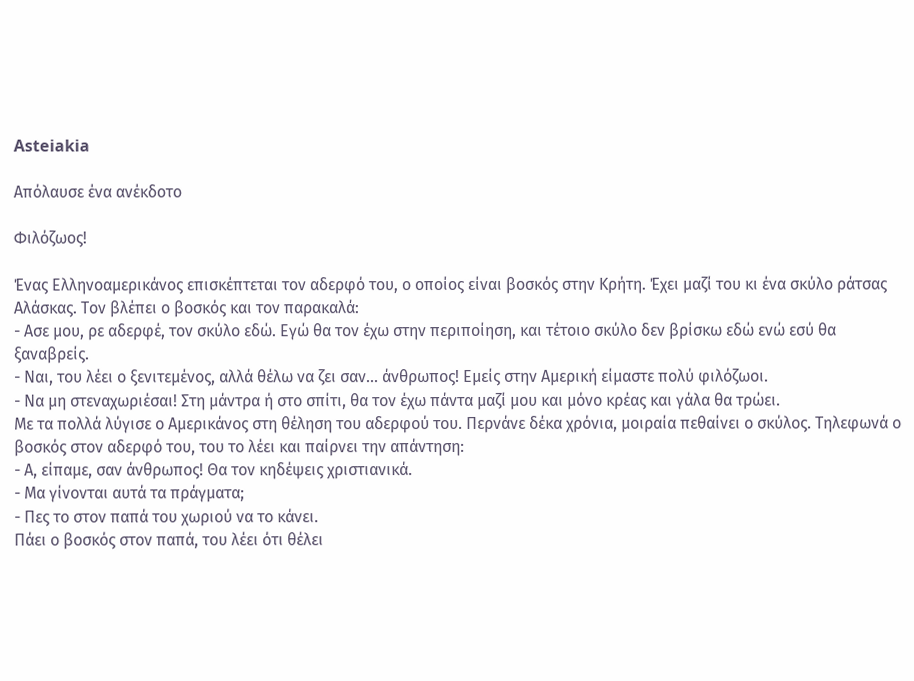Asteiakia

Απόλαυσε ένα ανέκδοτο

Φιλόζωος!

Ένας Ελληνοαμερικάνος επισκέπτεται τον αδερφό του, ο οποίος είναι βοσκός στην Κρήτη. Έχει μαζί του κι ένα σκύλο ράτσας Αλάσκας. Τον βλέπει ο βοσκός και τον παρακαλά:
- Ασε μου, ρε αδερφέ, τον σκύλο εδώ. Εγώ θα τον έχω στην περιποίηση, και τέτοιο σκύλο δεν βρίσκω εδώ ενώ εσύ θα ξαναβρείς.
- Ναι, του λέει ο ξενιτεμένος, αλλά θέλω να ζει σαν... άνθρωπος! Εμείς στην Αμερική είμαστε πολύ φιλόζωοι.
- Να μη στεναχωριέσαι! Στη μάντρα ή στο σπίτι, θα τον έχω πάντα μαζί μου και μόνο κρέας και γάλα θα τρώει.
Με τα πολλά λύγισε ο Αμερικάνος στη θέληση του αδερφού του. Περνάνε δέκα χρόνια, μοιραία πεθαίνει ο σκύλος. Τηλεφωνά ο βοσκός στον αδερφό του, του το λέει και παίρνει την απάντηση:
- Α, είπαμε, σαν άνθρωπος! Θα τον κηδέψεις χριστιανικά.
- Μα γίνονται αυτά τα πράγματα;
- Πες το στον παπά του χωριού να το κάνει.
Πάει ο βοσκός στον παπά, του λέει ότι θέλει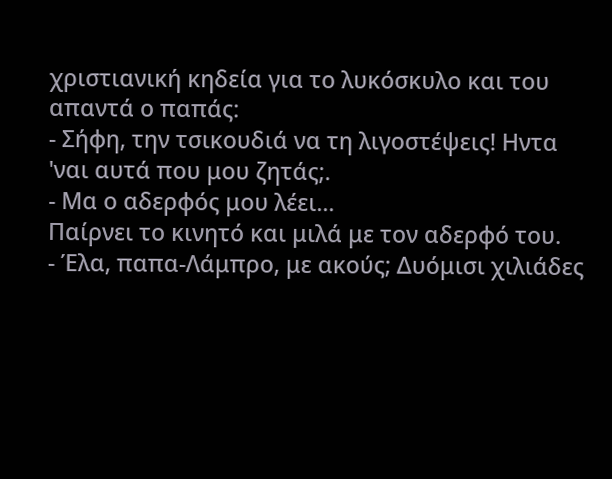χριστιανική κηδεία για το λυκόσκυλο και του απαντά ο παπάς:
- Σήφη, την τσικουδιά να τη λιγοστέψεις! Ηντα 'ναι αυτά που μου ζητάς;.
- Μα ο αδερφός μου λέει...
Παίρνει το κινητό και μιλά με τον αδερφό του.
- Έλα, παπα-Λάμπρο, με ακούς; Δυόμισι χιλιάδες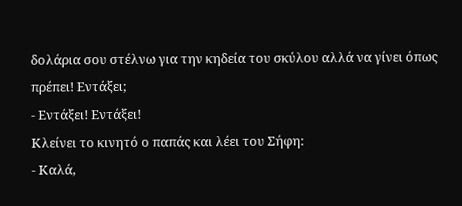δολάρια σου στέλνω για την κηδεία του σκύλου αλλά να γίνει όπως πρέπει! Εντάξει;
- Εντάξει! Εντάξει!
Κλείνει το κινητό ο παπάς και λέει του Σήφη:
- Καλά,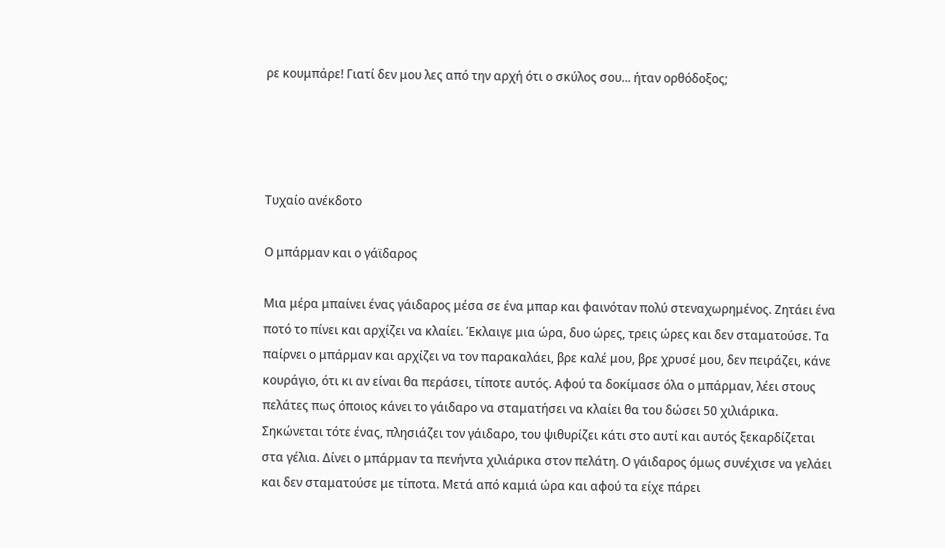ρε κουμπάρε! Γιατί δεν μου λες από την αρχή ότι ο σκύλος σου... ήταν ορθόδοξος;




Τυχαίο ανέκδοτο

Ο μπάρμαν και ο γάϊδαρος

Μια μέρα μπαίνει ένας γάιδαρος μέσα σε ένα μπαρ και φαινόταν πολύ στεναχωρημένος. Ζητάει ένα ποτό το πίνει και αρχίζει να κλαίει. Έκλαιγε μια ώρα, δυο ώρες, τρεις ώρες και δεν σταματούσε. Τα παίρνει ο μπάρμαν και αρχίζει να τον παρακαλάει, βρε καλέ μου, βρε χρυσέ μου, δεν πειράζει, κάνε κουράγιο, ότι κι αν είναι θα περάσει, τίποτε αυτός. Αφού τα δοκίμασε όλα ο μπάρμαν, λέει στους πελάτες πως όποιος κάνει το γάιδαρο να σταματήσει να κλαίει θα του δώσει 50 χιλιάρικα. Σηκώνεται τότε ένας, πλησιάζει τον γάιδαρο, του ψιθυρίζει κάτι στο αυτί και αυτός ξεκαρδίζεται στα γέλια. Δίνει ο μπάρμαν τα πενήντα χιλιάρικα στον πελάτη. Ο γάιδαρος όμως συνέχισε να γελάει και δεν σταματούσε με τίποτα. Μετά από καμιά ώρα και αφού τα είχε πάρει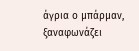άγρια ο μπάρμαν, ξαναφωνάζει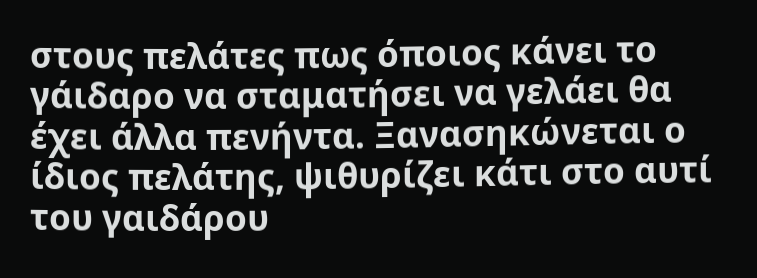στους πελάτες πως όποιος κάνει το γάιδαρο να σταματήσει να γελάει θα έχει άλλα πενήντα. Ξανασηκώνεται ο ίδιος πελάτης, ψιθυρίζει κάτι στο αυτί του γαιδάρου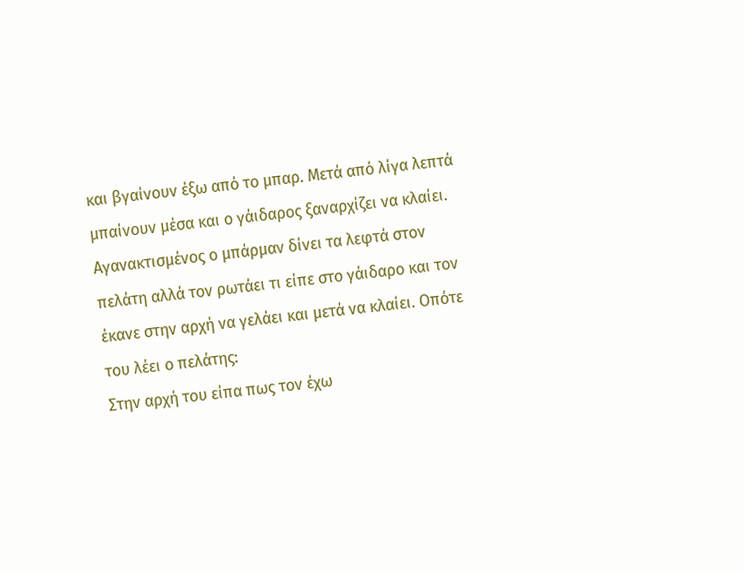και βγαίνουν έξω από το μπαρ. Μετά από λίγα λεπτά μπαίνουν μέσα και ο γάιδαρος ξαναρχίζει να κλαίει. Αγανακτισμένος ο μπάρμαν δίνει τα λεφτά στον πελάτη αλλά τον ρωτάει τι είπε στο γάιδαρο και τον έκανε στην αρχή να γελάει και μετά να κλαίει. Οπότε του λέει ο πελάτης:
Στην αρχή του είπα πως τον έχω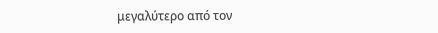μεγαλύτερο από τον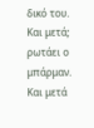δικό του. Και μετά; ρωτάει ο μπάρμαν. Και μετά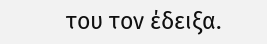του τον έδειξα.